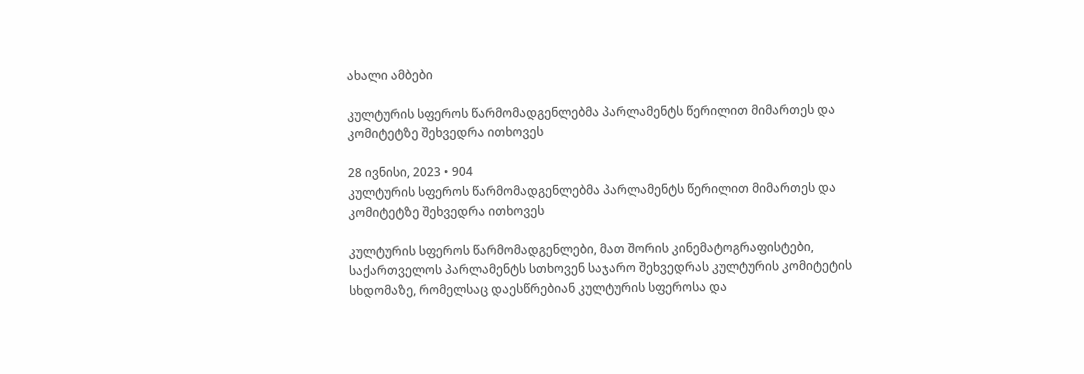ახალი ამბები

კულტურის სფეროს წარმომადგენლებმა პარლამენტს წერილით მიმართეს და კომიტეტზე შეხვედრა ითხოვეს

28 ივნისი, 2023 • 904
კულტურის სფეროს წარმომადგენლებმა პარლამენტს წერილით მიმართეს და კომიტეტზე შეხვედრა ითხოვეს

კულტურის სფეროს წარმომადგენლები, მათ შორის კინემატოგრაფისტები, საქართველოს პარლამენტს სთხოვენ საჯარო შეხვედრას კულტურის კომიტეტის სხდომაზე, რომელსაც დაესწრებიან კულტურის სფეროსა და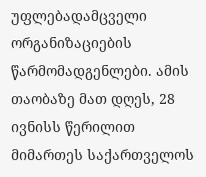უფლებადამცველი ორგანიზაციების წარმომადგენლები. ამის თაობაზე მათ დღეს, 28 ივნისს წერილით მიმართეს საქართველოს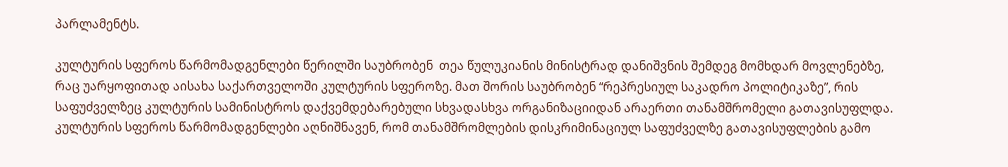პარლამენტს.

კულტურის სფეროს წარმომადგენლები წერილში საუბრობენ  თეა წულუკიანის მინისტრად დანიშვნის შემდეგ მომხდარ მოვლენებზე, რაც უარყოფითად აისახა საქართველოში კულტურის სფეროზე. მათ შორის საუბრობენ “რეპრესიულ საკადრო პოლიტიკაზე”, რის საფუძველზეც კულტურის სამინისტროს დაქვემდებარებული სხვადასხვა ორგანიზაციიდან არაერთი თანამშრომელი გათავისუფლდა. კულტურის სფეროს წარმომადგენლები აღნიშნავენ, რომ თანამშრომლების დისკრიმინაციულ საფუძველზე გათავისუფლების გამო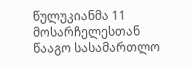წულუკიანმა 11 მოსარჩელესთან წააგო სასამართლო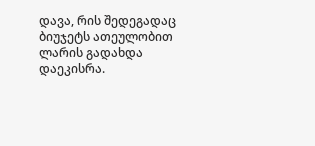დავა, რის შედეგადაც ბიუჯეტს ათეულობით ლარის გადახდა დაეკისრა.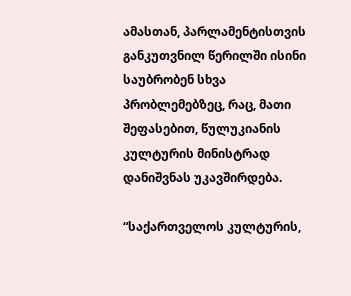ამასთან, პარლამენტისთვის განკუთვნილ წერილში ისინი საუბრობენ სხვა პრობლემებზეც, რაც, მათი შეფასებით, წულუკიანის კულტურის მინისტრად დანიშვნას უკავშირდება.

“საქართველოს კულტურის,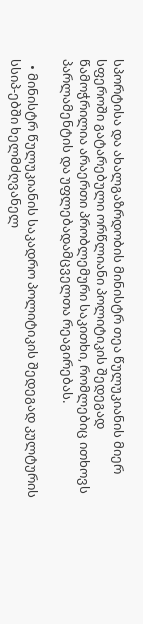სპორტისა და ახალგაზრდობის მინისტრ თეა წულუკიანის მიერ სფეროში გატარებული ორწლიანი პოლიტიკის შედეგად წამოჭრილია არაერთი პრობლემური საკითხი, რომლებიც ითხოვს პარლამენტის და უფლებადამცველთა რეაგირებას.

  • მინისტრ წულუკიანის საკადრო პოლიტიკის შედეგად კულტურის სსიპ-ებში ხელმძღვანელ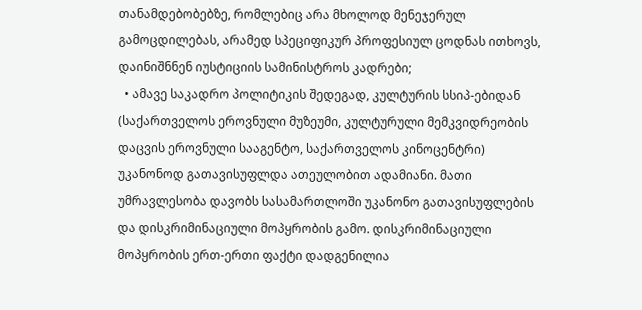თანამდებობებზე, რომლებიც არა მხოლოდ მენეჯერულ გამოცდილებას, არამედ სპეციფიკურ პროფესიულ ცოდნას ითხოვს, დაინიშნნენ იუსტიციის სამინისტროს კადრები;
  • ამავე საკადრო პოლიტიკის შედეგად, კულტურის სსიპ-ებიდან (საქართველოს ეროვნული მუზეუმი, კულტურული მემკვიდრეობის დაცვის ეროვნული სააგენტო, საქართველოს კინოცენტრი) უკანონოდ გათავისუფლდა ათეულობით ადამიანი. მათი უმრავლესობა დავობს სასამართლოში უკანონო გათავისუფლების და დისკრიმინაციული მოპყრობის გამო. დისკრიმინაციული მოპყრობის ერთ-ერთი ფაქტი დადგენილია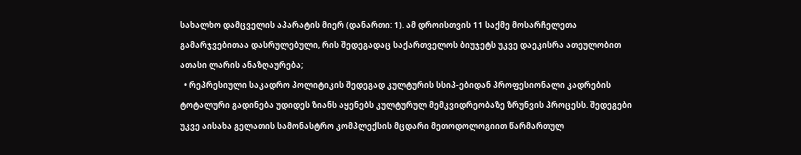სახალხო დამცველის აპარატის მიერ (დანართი: 1). ამ დროისთვის 11 საქმე მოსარჩელეთა გამარჯვებითაა დასრულებული, რის შედეგადაც საქართველოს ბიუჯეტს უკვე დაეკისრა ათეულობით ათასი ლარის ანაზღაურება;
  • რეპრესიული საკადრო პოლიტიკის შედეგად კულტურის სსიპ-ებიდან პროფესიონალი კადრების ტოტალური გადინება უდიდეს ზიანს აყენებს კულტურულ მემკვიდრეობაზე ზრუნვის პროცესს. შედეგები უკვე აისახა გელათის სამონასტრო კომპლექსის მცდარი მეთოდოლოგიით წარმართულ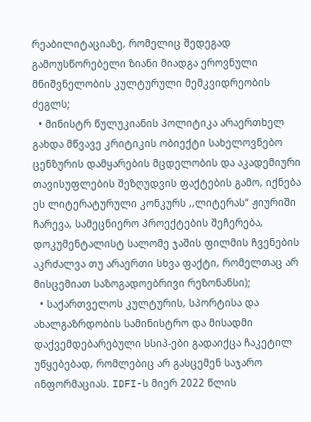რეაბილიტაციაზე, რომელიც შედეგად გამოუსწორებელი ზიანი მიადგა ეროვნული მნიშვნელობის კულტურული მემკვიდრეობის ძეგლს;
  • მინისტრ წულუკიანის პოლიტიკა არაერთხელ გახდა მწვავე კრიტიკის ობიექტი სახელოვნებო ცენზურის დამყარების მცდელობის და აკადემიური თავისუფლების შეზღუდვის ფაქტების გამო, იქნება ეს ლიტერატურული კონკურს ,,ლიტერას“ ჟიურიში ჩარევა, სამეცნიერო პროექტების შეჩერება, დოკუმენტალისტ სალომე ჯაშის ფილმის ჩვენების აკრძალვა თუ არაერთი სხვა ფაქტი, რომელთაც არ მისცემიათ საზოგადოებრივი რეზონანსი);
  • საქართველოს კულტურის, სპორტისა და ახალგაზრდობის სამინისტრო და მისადმი დაქვემდებარებული სსიპ-ები გადაიქცა ჩაკეტილ უწყებებად, რომლებიც არ გასცემენ საჯარო ინფორმაციას. IDFI-ს მიერ 2022 წლის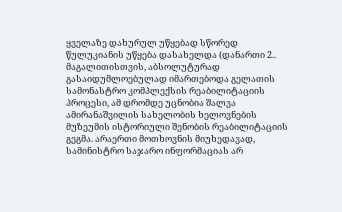ყველაზე დახურულ უწყებად სწორედ წულუკიანის უწყება დასახელდა (დანართი 2.. მაგალითისთვის, აბსოლუტურად გასაიდუმლოებულად იმართებოდა გელათის სამონასტრო კომპლექსის რეაბილიტაციის პროცესი, ამ დრომდე უცნობია შალვა ამირანაშვილის სახელობის ხელოვნების მუზეუმის ისტორიული შენობის რეაბილიტაციის გეგმა. არაერთი მოთხოვნის მიუხედავად, სამინისტრო საჯარო ინფორმაციას არ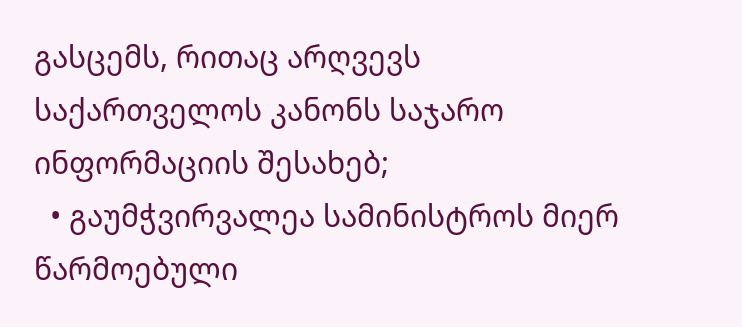გასცემს, რითაც არღვევს საქართველოს კანონს საჯარო ინფორმაციის შესახებ;
  • გაუმჭვირვალეა სამინისტროს მიერ წარმოებული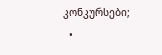კონკურსები;
  •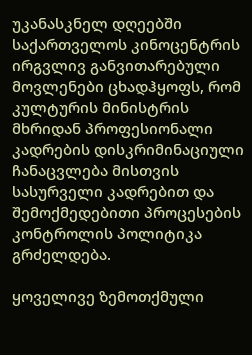უკანასკნელ დღეებში საქართველოს კინოცენტრის ირგვლივ განვითარებული მოვლენები ცხადჰყოფს, რომ კულტურის მინისტრის მხრიდან პროფესიონალი კადრების დისკრიმინაციული ჩანაცვლება მისთვის სასურველი კადრებით და შემოქმედებითი პროცესების კონტროლის პოლიტიკა გრძელდება.

ყოველივე ზემოთქმული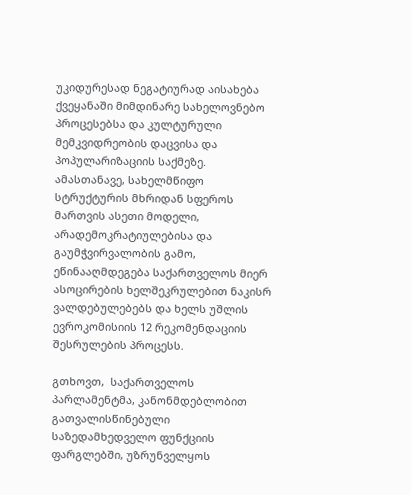უკიდურესად ნეგატიურად აისახება ქვეყანაში მიმდინარე სახელოვნებო პროცესებსა და კულტურული მემკვიდრეობის დაცვისა და პოპულარიზაციის საქმეზე. ამასთანავე, სახელმწიფო სტრუქტურის მხრიდან სფეროს მართვის ასეთი მოდელი, არადემოკრატიულებისა და გაუმჭვირვალობის გამო, ეწინააღმდეგება საქართველოს მიერ ასოცირების ხელშეკრულებით ნაკისრ ვალდებულებებს და ხელს უშლის ევროკომისიის 12 რეკომენდაციის შესრულების პროცესს.

გთხოვთ,  საქართველოს პარლამენტმა, კანონმდებლობით გათვალისწინებული საზედამხედველო ფუნქციის ფარგლებში, უზრუნველყოს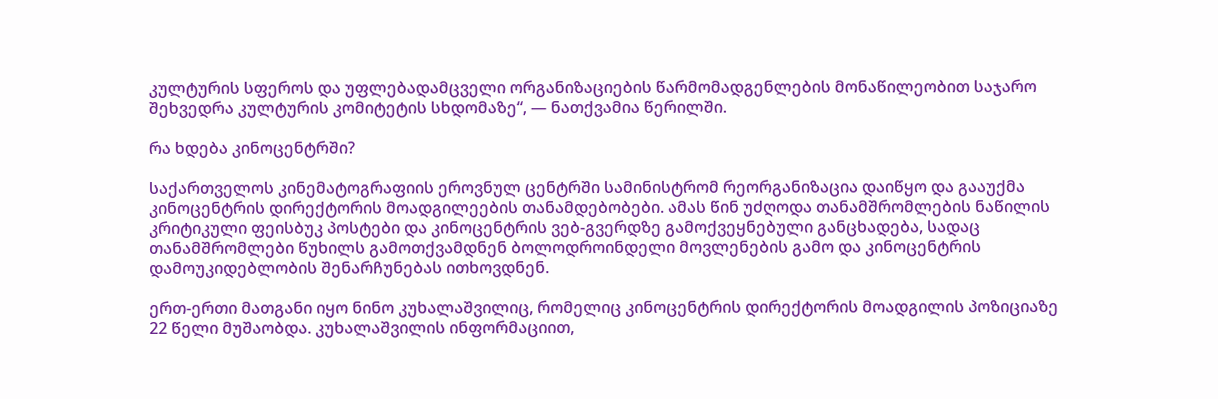კულტურის სფეროს და უფლებადამცველი ორგანიზაციების წარმომადგენლების მონაწილეობით საჯარო შეხვედრა კულტურის კომიტეტის სხდომაზე“, — ნათქვამია წერილში.

რა ხდება კინოცენტრში?

საქართველოს კინემატოგრაფიის ეროვნულ ცენტრში სამინისტრომ რეორგანიზაცია დაიწყო და გააუქმა კინოცენტრის დირექტორის მოადგილეების თანამდებობები. ამას წინ უძღოდა თანამშრომლების ნაწილის კრიტიკული ფეისბუკ პოსტები და კინოცენტრის ვებ-გვერდზე გამოქვეყნებული განცხადება, სადაც თანამშრომლები წუხილს გამოთქვამდნენ ბოლოდროინდელი მოვლენების გამო და კინოცენტრის დამოუკიდებლობის შენარჩუნებას ითხოვდნენ.

ერთ-ერთი მათგანი იყო ნინო კუხალაშვილიც, რომელიც კინოცენტრის დირექტორის მოადგილის პოზიციაზე 22 წელი მუშაობდა. კუხალაშვილის ინფორმაციით,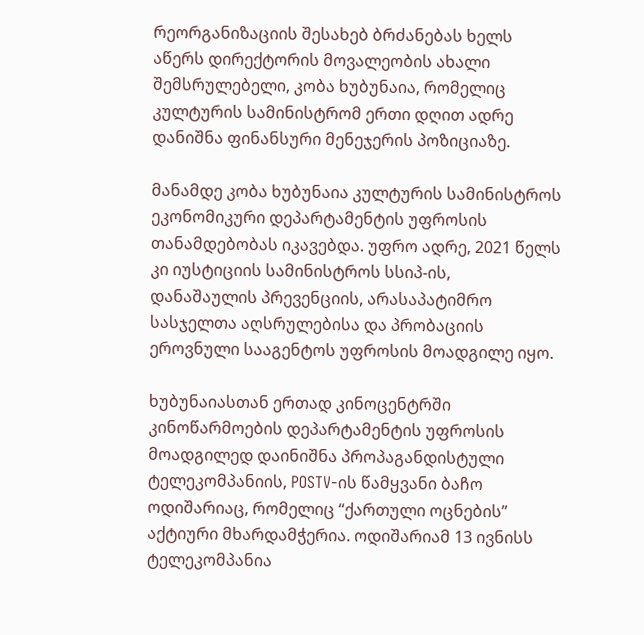რეორგანიზაციის შესახებ ბრძანებას ხელს აწერს დირექტორის მოვალეობის ახალი შემსრულებელი, კობა ხუბუნაია, რომელიც კულტურის სამინისტრომ ერთი დღით ადრე დანიშნა ფინანსური მენეჯერის პოზიციაზე.

მანამდე კობა ხუბუნაია კულტურის სამინისტროს ეკონომიკური დეპარტამენტის უფროსის თანამდებობას იკავებდა. უფრო ადრე, 2021 წელს კი იუსტიციის სამინისტროს სსიპ-ის, დანაშაულის პრევენციის, არასაპატიმრო სასჯელთა აღსრულებისა და პრობაციის ეროვნული სააგენტოს უფროსის მოადგილე იყო.

ხუბუნაიასთან ერთად კინოცენტრში კინოწარმოების დეპარტამენტის უფროსის მოადგილედ დაინიშნა პროპაგანდისტული ტელეკომპანიის, POSTV-ის წამყვანი ბაჩო ოდიშარიაც, რომელიც “ქართული ოცნების” აქტიური მხარდამჭერია. ოდიშარიამ 13 ივნისს ტელეკომპანია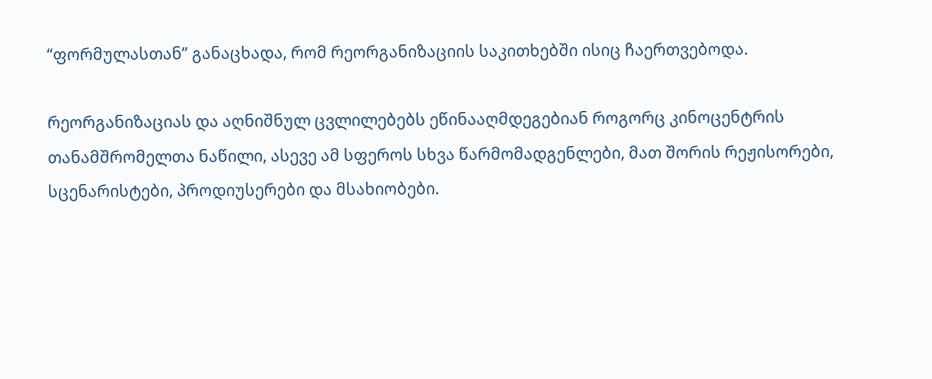“ფორმულასთან” განაცხადა, რომ რეორგანიზაციის საკითხებში ისიც ჩაერთვებოდა.

რეორგანიზაციას და აღნიშნულ ცვლილებებს ეწინააღმდეგებიან როგორც კინოცენტრის თანამშრომელთა ნაწილი, ასევე ამ სფეროს სხვა წარმომადგენლები, მათ შორის რეჟისორები, სცენარისტები, პროდიუსერები და მსახიობები.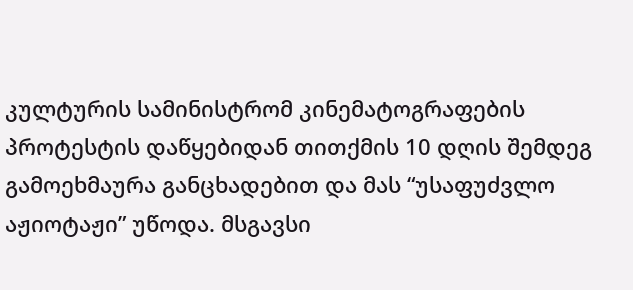კულტურის სამინისტრომ კინემატოგრაფების პროტესტის დაწყებიდან თითქმის 10 დღის შემდეგ გამოეხმაურა განცხადებით და მას “უსაფუძვლო აჟიოტაჟი” უწოდა. მსგავსი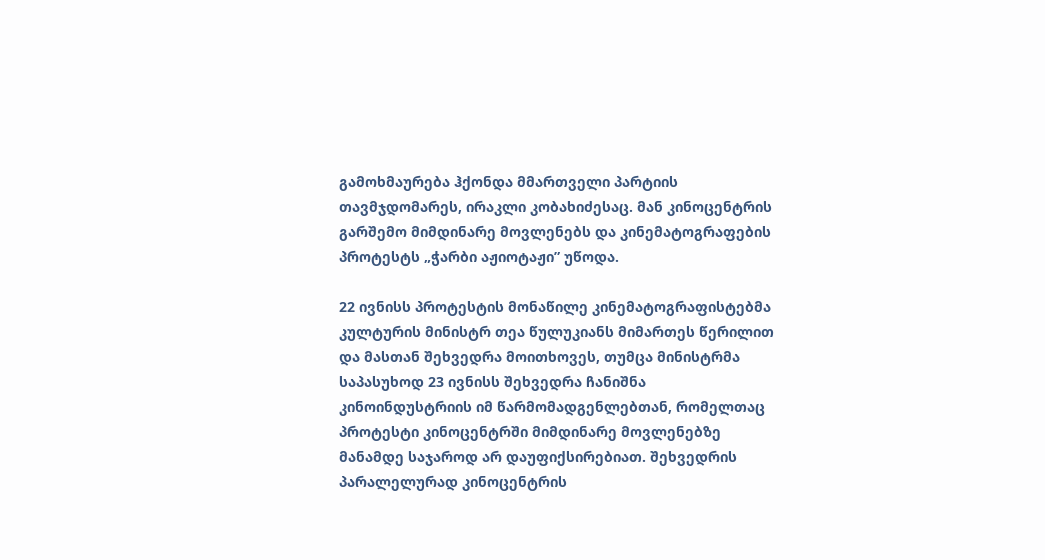გამოხმაურება ჰქონდა მმართველი პარტიის თავმჯდომარეს, ირაკლი კობახიძესაც. მან კინოცენტრის გარშემო მიმდინარე მოვლენებს და კინემატოგრაფების პროტესტს „ჭარბი აჟიოტაჟი” უწოდა.

22 ივნისს პროტესტის მონაწილე კინემატოგრაფისტებმა კულტურის მინისტრ თეა წულუკიანს მიმართეს წერილით და მასთან შეხვედრა მოითხოვეს, თუმცა მინისტრმა საპასუხოდ 23 ივნისს შეხვედრა ჩანიშნა კინოინდუსტრიის იმ წარმომადგენლებთან, რომელთაც პროტესტი კინოცენტრში მიმდინარე მოვლენებზე მანამდე საჯაროდ არ დაუფიქსირებიათ. შეხვედრის პარალელურად კინოცენტრის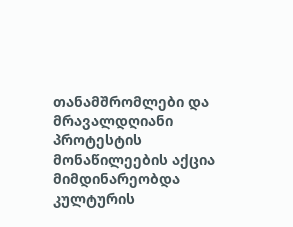თანამშრომლები და მრავალდღიანი პროტესტის მონაწილეების აქცია მიმდინარეობდა კულტურის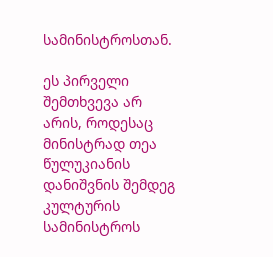სამინისტროსთან.

ეს პირველი შემთხვევა არ არის, როდესაც მინისტრად თეა წულუკიანის დანიშვნის შემდეგ კულტურის სამინისტროს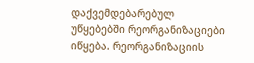დაქვემდებარებულ უწყებებში რეორგანიზაციები იწყება. რეორგანიზაციის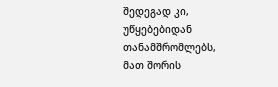შედეგად კი, უწყებებიდან თანამშრომლებს, მათ შორის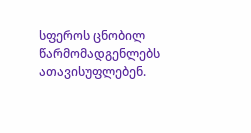სფეროს ცნობილ წარმომადგენლებს ათავისუფლებენ.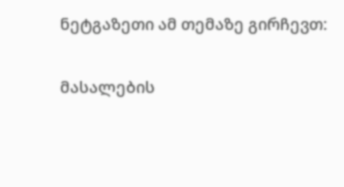ნეტგაზეთი ამ თემაზე გირჩევთ:

მასალების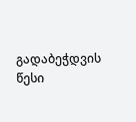გადაბეჭდვის წესი